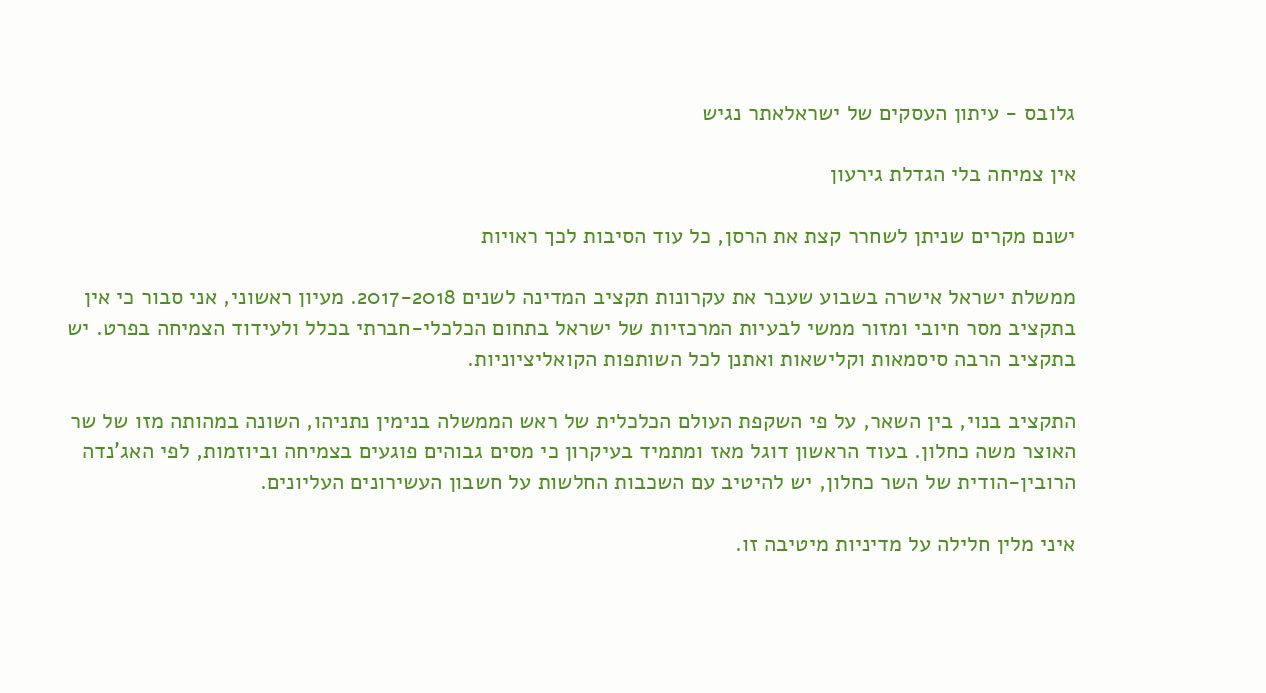גלובס - עיתון העסקים של ישראלאתר נגיש

אין צמיחה בלי הגדלת גירעון

ישנם מקרים שניתן לשחרר קצת את הרסן, כל עוד הסיבות לכך ראויות

ממשלת ישראל אישרה בשבוע שעבר את עקרונות תקציב המדינה לשנים 2017-2018. מעיון ראשוני, אני סבור כי אין בתקציב מסר חיובי ומזור ממשי לבעיות המרכזיות של ישראל בתחום הכלכלי-חברתי בכלל ולעידוד הצמיחה בפרט. יש בתקציב הרבה סיסמאות וקלישאות ואתנן לכל השותפות הקואליציוניות.

התקציב בנוי, בין השאר, על פי השקפת העולם הכלכלית של ראש הממשלה בנימין נתניהו, השונה במהותה מזו של שר האוצר משה כחלון. בעוד הראשון דוגל מאז ומתמיד בעיקרון כי מסים גבוהים פוגעים בצמיחה וביוזמות, לפי האג'נדה הרובין-הודית של השר כחלון, יש להיטיב עם השכבות החלשות על חשבון העשירונים העליונים.

איני מלין חלילה על מדיניות מיטיבה זו.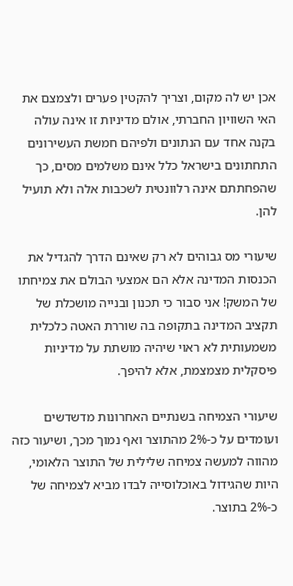אכן יש לה מקום, וצריך להקטין פערים ולצמצם את האי השוויון החברתי, אולם מדיניות זו אינה עולה בקנה אחד עם הנתונים ולפיהם חמשת העשירונים התחתונים בישראל כלל אינם משלמים מסים, כך שהפחתתם אינה רלוונטית לשכבות אלה ולא תועיל להן.

שיעורי מס גבוהים לא רק שאינם הדרך להגדיל את הכנסות המדינה אלא הם אמצעי הבולם את צמיחתו של המשק! אני סבור כי תכנון ובנייה מושכלת של תקציב המדינה בתקופה בה שוררת האטה כלכלית משמעותית לא ראוי שיהיה מושתת על מדיניות פיסקלית מצמצמת, אלא להיפך.

שיעורי הצמיחה בשנתיים האחרונות מדשדשים ועומדים על כ-2% מהתוצר ואף נמוך מכך, ושיעור כזה מהווה למעשה צמיחה שלילית של התוצר הלאומי, היות שהגידול באוכלוסייה לבדו מביא לצמיחה של כ-2% בתוצר.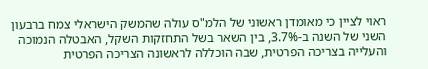ראוי לציין כי מאומדן ראשוני של הלמ"ס עולה שהמשק הישראלי צמח ברבעון השני של השנה ב-3.7%, בין השאר בשל התחזקות השקל, האבטלה הנמוכה והעלייה בצריכה הפרטית, שבה הוכללה לראשונה הצריכה הפרטית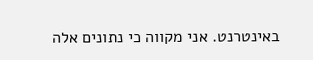באינטרנט. אני מקווה כי נתונים אלה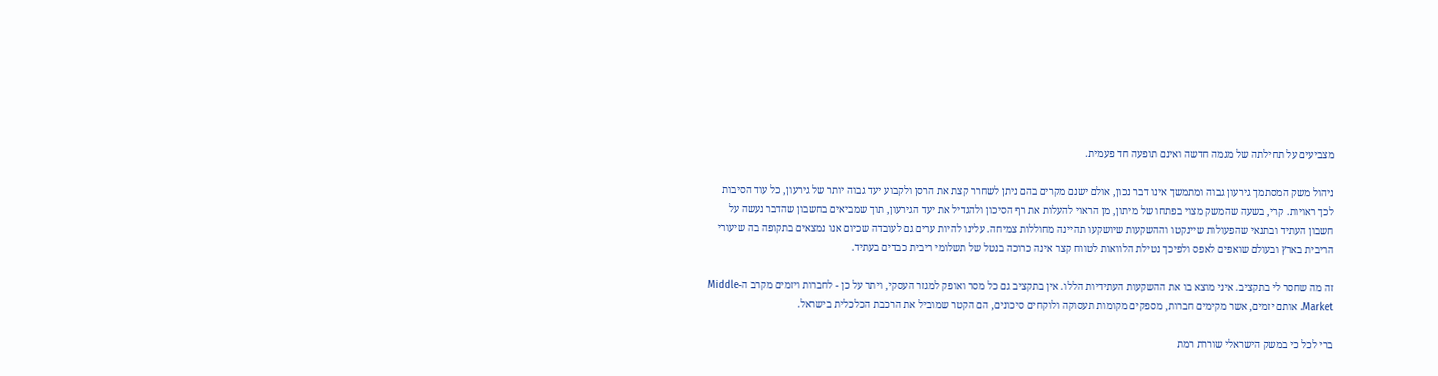מצביעים על תחילתה של מגמה חדשה ואינם תופעה חד פעמית.

ניהול משק המסתמך גירעון גבוה ומתמשך אינו דבר נכון, אולם ישנם מקרים בהם ניתן לשחרר קצת את הרסן ולקבוע יעד גבוה יותר של גירעון, כל עוד הסיבות לכך ראויות. קרי, בשעה שהמשק מצוי בפתחו של מיתון, מן הראוי להעלות את רף הסיכון ולהגדיל את יעד הגירעון, תוך שמביאים בחשבון שהדבר נעשה על חשבון העתיד ובתנאי שהפעולות שיינקטו וההשקעות שיושקעו תהיינה מחוללות צמיחה. עלינו להיות ערים גם לעובדה שכיום אנו נמצאים בתקופה בה שיעורי הריבית בארץ ובעולם שואפים לאפס ולפיכך נטילת הלוואות לטווח קצר אינה כרוכה בנטל של תשלומי ריבית כבדים בעתיד.

זה מה שחסר לי בתקציב. איני מוצא בו את ההשקעות העתידיות הללו. אין בתקציב גם כל מסר ואופק למגזר העסקי, ויתר על כן - לחברות ויזמים מקרב ה-Middle Market. אותם יזמים, אשר מקימים חברות, מספקים מקומות תעסוקה ולוקחים סיכונים, הם הקטר שמוביל את הרכבת הכלכלית בישראל.

ברי לכל כי במשק הישראלי שוררת רמת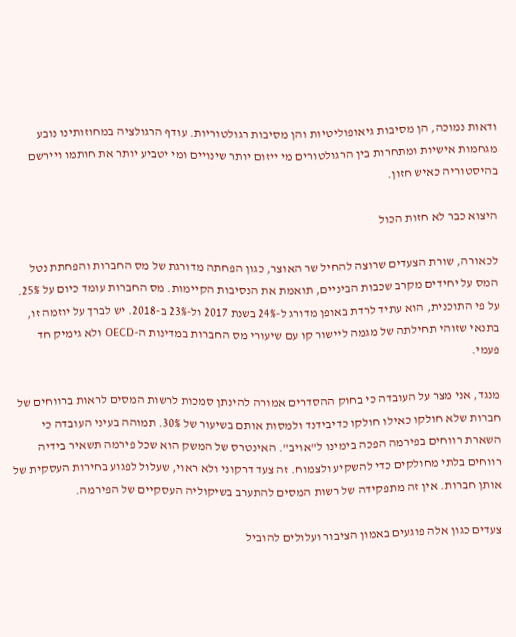ודאות נמוכה, הן מסיבות גיאופוליטיות והן מסיבות רגולטוריות. עודף הרגולציה במחוזותינו נובע מגחמות אישיות ומתחרות בין הרגולטורים מי ייזום יותר שינויים ומי יטביע יותר את חותמו ויירשם בהיסטוריה כאיש חזון.

היצוא כבר לא חזות הכול

לכאורה, שורת הצעדים שרוצה להחיל שר האוצר, כגון הפחתה מדורגת של מס החברות והפחתת נטל המס על יחידים מקרב שכבות הביניים, תואמת את הנסיבות הקיימות. מס החברות עומד כיום על 25%. על פי התוכנית, הוא עתיד לרדת באופן מדורג ל-24% בשנת 2017 ול-23% ב-2018. יש לברך על יוזמה זו, בתנאי שזוהי תחילתה של מגמה ליישור קו עם שיעורי מס החברות במדינות ה-OECD ולא גימיק חד פעמי.

מנגד, אני מצר על העובדה כי בחוק ההסדרים אמורה להינתן סמכות לרשות המסים לראות ברווחים של חברות שלא חולקו כאילו חולקו כדיבידנד ולמסות אותם בשיעור של 30%. תמוהה בעיני העובדה כי השארת רווחים בפירמה הפכה בימינו ל"אויב". האינטרס של המשק הוא שכל פירמה תשאיר בידיה רווחים בלתי מחולקים כדי להשקיע ולצמוח. זה צעד דרקוני ולא ראוי, שעלול לפגוע בחירות העסקית של אותן חברות. אין זה מתפקידה של רשות המסים להתערב בשיקוליה העסקיים של הפירמה.

צעדים כגון אלה פוגעים באמון הציבור ועלולים להוביל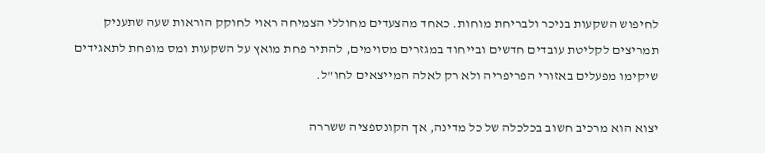לחיפוש השקעות בניכר ולבריחת מוחות. כאחד מהצעדים מחוללי הצמיחה ראוי לחוקק הוראות שעה שתעניק תמריצים לקליטת עובדים חדשים ובייחוד במגזרים מסוימים, להתיר פחת מואץ על השקעות ומס מופחת לתאגידים שיקימו מפעלים באזורי הפריפריה ולא רק לאלה המייצאים לחו"ל.

יצוא הוא מרכיב חשוב בכלכלה של כל מדינה, אך הקונספציה ששררה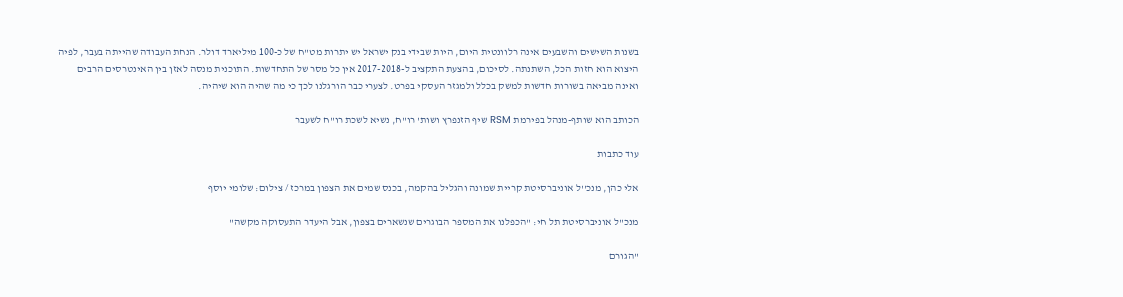בשנות השישים והשבעים אינה רלוונטית היום, היות שבידי בנק ישראל יש יתרות מט"ח של כ-100 מיליארד דולר. הנחת העבודה שהייתה בעבר, לפיה היצוא הוא חזות הכל, השתנתה. לסיכום, בהצעת התקציב ל-2017-2018 אין כל מסר של התחדשות. התוכנית מנסה לאזן בין האינטרסים הרבים ואינה מביאה בשורות חדשות למשק בכלל ולמגזר העסקי בפרט. לצערי כבר הורגלנו לכך כי מה שהיה הוא שיהיה.

הכותב הוא שותף-מנהל בפירמת RSM שיף הזנפרץ ושות' רו"ח, נשיא לשכת רו"ח לשעבר

עוד כתבות

אלי כהן, מנכ''ל אוניברסיטת קריית שמונה והגליל בהקמה, בכנס שמים את הצפון במרכז / צילום: שלומי יוסף

מנכ"ל אוניברסיטת תל חי: "הכפלנו את המספר הבוגרים שנשארים בצפון, אבל היעדר התעסוקה מקשה"

"הגורם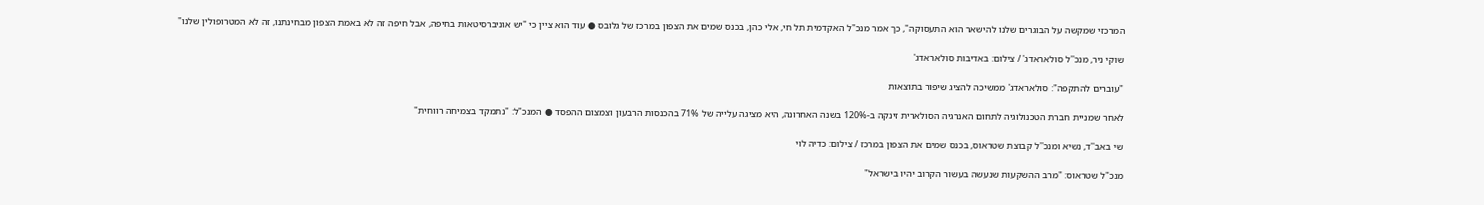המרכזי שמקשה על הבוגרים שלנו להישאר הוא התעסוקה", כך אמר מנכ"ל האקדמית תל חי, אלי כהן, בכנס שמים את הצפון במרכז של גלובס ● עוד הוא ציין כי "יש אוניברסיטאות בחיפה, אבל חיפה זה לא באמת הצפון מבחינתנו, זה לא המטרופולין שלנו"

שוקי ניר, מנכ''ל סולאראדג' / צילום: באדיבות סולאראדג'

"עוברים להתקפה": סולאראדג' ממשיכה להציג שיפור בתוצאות

לאחר שמניית חברת הטכנולוגיה לתחום האנרגיה הסולארית זינקה ב-120% בשנה האחרונה, היא מציגה עלייה של 71% בהכנסות הרבעון וצמצום ההפסד ● המנכ"ל: "נתמקד בצמיחה רווחית"

שי באב''ד, נשיא ומנכ''ל קבוצת שטראוס, בכנס שמים את הצפון במרכז / צילום: כדיה לוי

מנכ"ל שטראוס: "מרב ההשקעות שנעשה בעשור הקרוב יהיו בישראל"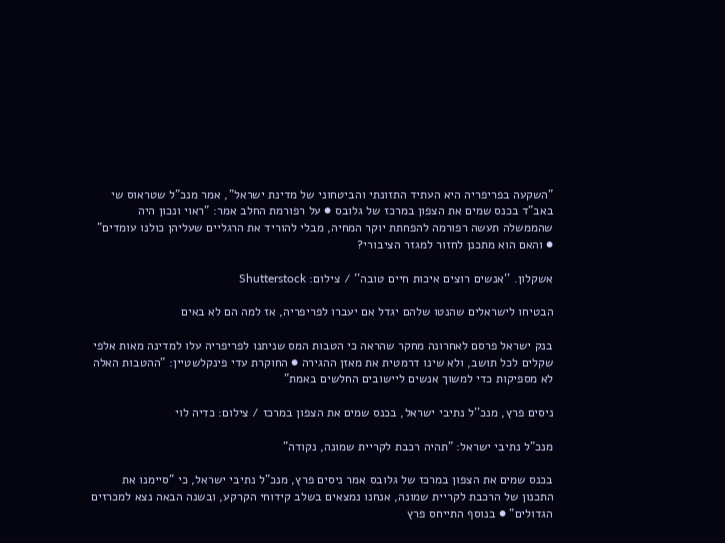"השקעה בפריפריה היא העתיד התזונתי והביטחוני של מדינת ישראל", אמר מנכ"ל שטראוס שי באב"ד בכנס שמים את הצפון במרכז של גלובס ● על רפורמת החלב אמר: "ראוי ונכון היה שהממשלה תעשה רפורמה להפחתת יוקר המחיה, מבלי להוריד את הרגליים שעליהן כולנו עומדים" ● והאם הוא מתכנן לחזור למגזר הציבורי?

אשקלון. ''אנשים רוצים איכות חיים טובה'' / צילום: Shutterstock

הבטיחו לישראלים שהנטו שלהם יגדל אם יעברו לפריפריה, אז למה הם לא באים

בנק ישראל פרסם לאחרונה מחקר שהראה כי הטבות המס שניתנו לפריפריה עלו למדינה מאות אלפי שקלים לכל תושב, ולא שינו דרמטית את מאזן ההגירה ● החוקרת עדי פינקלשטיין: "ההטבות האלה לא מספיקות כדי למשוך אנשים ליישובים החלשים באמת"

ניסים פרץ, מנכ''ל נתיבי ישראל, בכנס שמים את הצפון במרכז / צילום: כדיה לוי

מנכ"ל נתיבי ישראל: "תהיה רכבת לקריית שמונה, נקודה"

בכנס שמים את הצפון במרכז של גלובס אמר ניסים פרץ, מנכ"ל נתיבי ישראל, כי "סיימנו את התכנון של הרכבת לקריית שמונה, אנחנו נמצאים בשלב קידוחי הקרקע, ובשנה הבאה נצא למכרזים הגדולים" ● בנוסף התייחס פרץ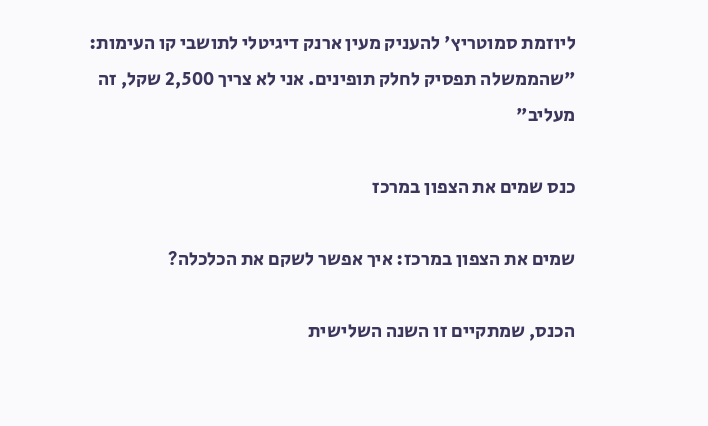ליוזמת סמוטריץ' להעניק מעין ארנק דיגיטלי לתושבי קו העימות: "שהממשלה תפסיק לחלק תופינים. אני לא צריך 2,500 שקל, זה מעליב"

כנס שמים את הצפון במרכז

שמים את הצפון במרכז: איך אפשר לשקם את הכלכלה?

הכנס, שמתקיים זו השנה השלישית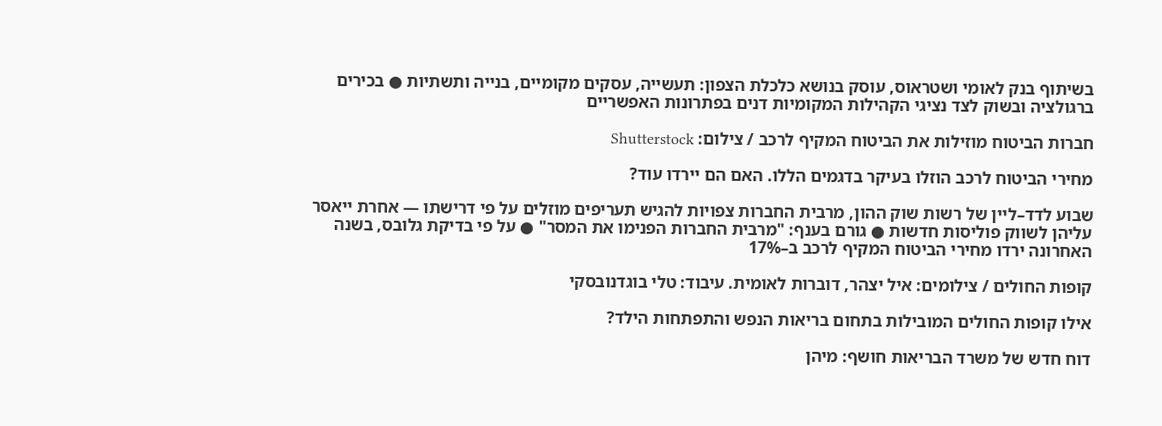בשיתוף בנק לאומי ושטראוס, עוסק בנושא כלכלת הצפון: תעשייה, עסקים מקומיים, בנייה ותשתיות ● בכירים ברגולציה ובשוק לצד נציגי הקהילות המקומיות דנים בפתרונות האפשריים

חברות הביטוח מוזילות את הביטוח המקיף לרכב / צילום: Shutterstock

מחירי הביטוח לרכב הוזלו בעיקר בדגמים הללו. האם הם יירדו עוד?

שבוע לדד–ליין של רשות שוק ההון, מרבית החברות צפויות להגיש תעריפים מוזלים על פי דרישתו — אחרת ייאסר עליהן לשווק פוליסות חדשות ● גורם בענף: "מרבית החברות הפנימו את המסר" ● על פי בדיקת גלובס, בשנה האחרונה ירדו מחירי הביטוח המקיף לרכב ב–17%

קופות החולים / צילומים: איל יצהר, דוברות לאומית. עיבוד: טלי בוגדנובסקי

אילו קופות החולים המובילות בתחום בריאות הנפש והתפתחות הילד?

דוח חדש של משרד הבריאות חושף: מיהן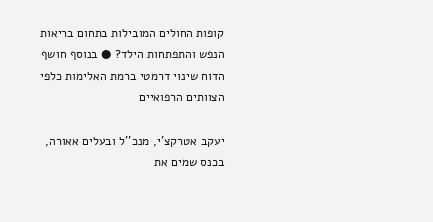קופות החולים המובילות בתחום בריאות הנפש והתפתחות הילד? ● בנוסף חושף הדוח שינוי דרמטי ברמת האלימות כלפי הצוותים הרפואיים

יעקב אטרקצ'י, מנכ''ל ובעלים אאורה, בכנס שמים את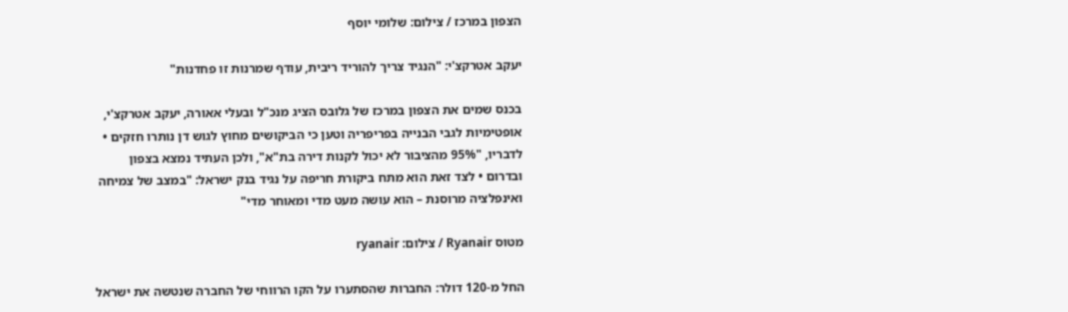הצפון במרכז / צילום: שלומי יוסף

יעקב אטרקצ'י: "הנגיד צריך להוריד ריבית, עודף שמרנות זו פחדנות"

בכנס שמים את הצפון במרכז של גלובס הציג מנכ"ל ובעלי אאורה, יעקב אטרקצ'י, אופטימיות לגבי הבנייה בפריפריה וטען כי הביקושים מחוץ לגוש דן נותרו חזקים • לדבריו, "95% מהציבור לא יכול לקנות דירה בת"א", ולכן העתיד נמצא בצפון ובדרום • לצד זאת הוא מתח ביקורת חריפה על נגיד בנק ישראל: "במצב של צמיחה ואינפלציה מרוסנת – הוא עושה מעט מדי ומאוחר מדי"

מטוס Ryanair / צילום: ryanair

החל מ-120 דולר: החברות שהסתערו על הקו הרווחי של החברה שנטשה את ישראל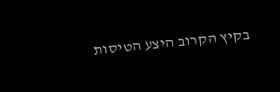בקיץ הקרוב היצע הטיסות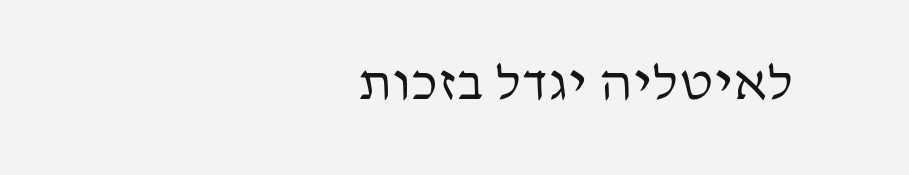לאיטליה יגדל בזכות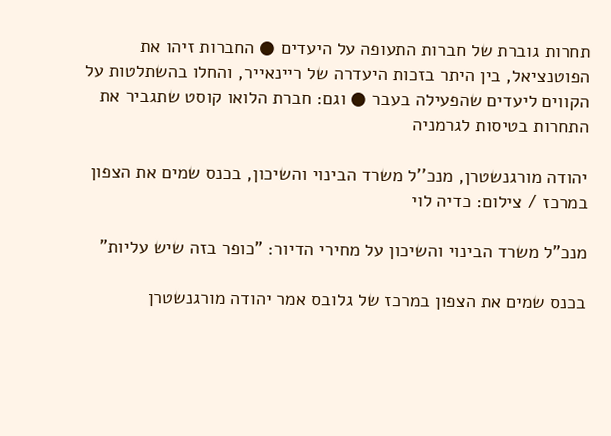תחרות גוברת של חברות התעופה על היעדים ● החברות זיהו את הפוטנציאל, בין היתר בזכות היעדרה של ריינאייר, והחלו בהשתלטות על הקווים ליעדים שהפעילה בעבר ● וגם: חברת הלואו קוסט שתגביר את התחרות בטיסות לגרמניה

יהודה מורגנשטרן, מנכ''ל משרד הבינוי והשיכון, בכנס שמים את הצפון במרכז / צילום: כדיה לוי

מנכ"ל משרד הבינוי והשיכון על מחירי הדיור: "כופר בזה שיש עליות"

בכנס שמים את הצפון במרכז של גלובס אמר יהודה מורגנשטרן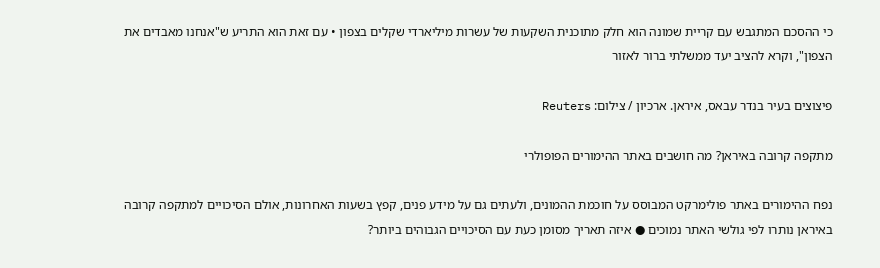כי ההסכם המתגבש עם קריית שמונה הוא חלק מתוכנית השקעות של עשרות מיליארדי שקלים בצפון • עם זאת הוא התריע ש"אנחנו מאבדים את הצפון", וקרא להציב יעד ממשלתי ברור לאזור

פיצוצים בעיר בנדר עבאס, איראן. ארכיון / צילום: Reuters

מתקפה קרובה באיראן? מה חושבים באתר ההימורים הפופולרי

נפח ההימורים באתר פולימרקט המבוסס על חוכמת ההמונים, ולעתים גם על מידע פנים, קפץ בשעות האחרונות, אולם הסיכויים למתקפה קרובה באיראן נותרו לפי גולשי האתר נמוכים ● איזה תאריך מסומן כעת עם הסיכויים הגבוהים ביותר?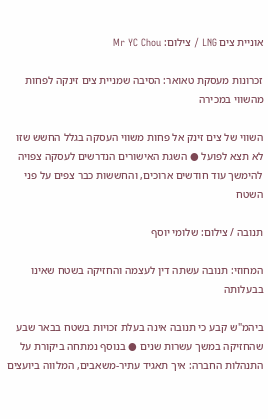אוניית צים LNG / צילום: Mr YC Chou

זכרונות מעסקת טאואר: הסיבה שמניית צים זינקה לפחות מהשווי במכירה

השווי של צים זינק אל פחות משווי העסקה בגלל החשש שזו לא תצא לפועל ● השגת האישורים הנדרשים לעסקה צפויה להימשך עוד חודשים ארוכים, והחששות כבר צפים על פני השטח

תנובה / צילום: שלומי יוסף

המחוזי: תנובה עשתה דין לעצמה והחזיקה בשטח שאינו בבעלותה

ביהמ"ש קבע כי תנובה אינה בעלת זכויות בשטח בבאר שבע שהחזיקה במשך עשרות שנים ● בנוסף נמתחה ביקורת על התנהלות החברה: איך תאגיד עתיר-משאבים, המלווה ביועצים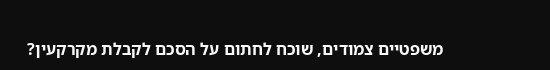משפטיים צמודים, שוכח לחתום על הסכם לקבלת מקרקעין?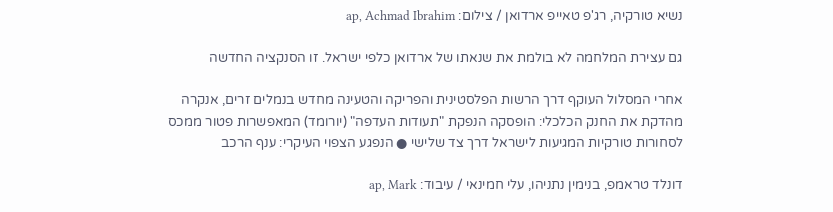נשיא טורקיה, רג'פ טאייפ ארדואן / צילום: ap, Achmad Ibrahim

גם עצירת המלחמה לא בולמת את שנאתו של ארדואן כלפי ישראל. זו הסנקציה החדשה

אחרי המסלול העוקף דרך הרשות הפלסטינית והפריקה והטעינה מחדש בנמלים זרים, אנקרה מהדקת את החנק הכלכלי: הופסקה הנפקת "תעודות העדפה" (יורומד) המאפשרות פטור ממכס לסחורות טורקיות המגיעות לישראל דרך צד שלישי ● הנפגע הצפוי העיקרי: ענף הרכב

דונלד טראמפ, בנימין נתניהו, עלי חמינאי / עיבוד: ap, Mark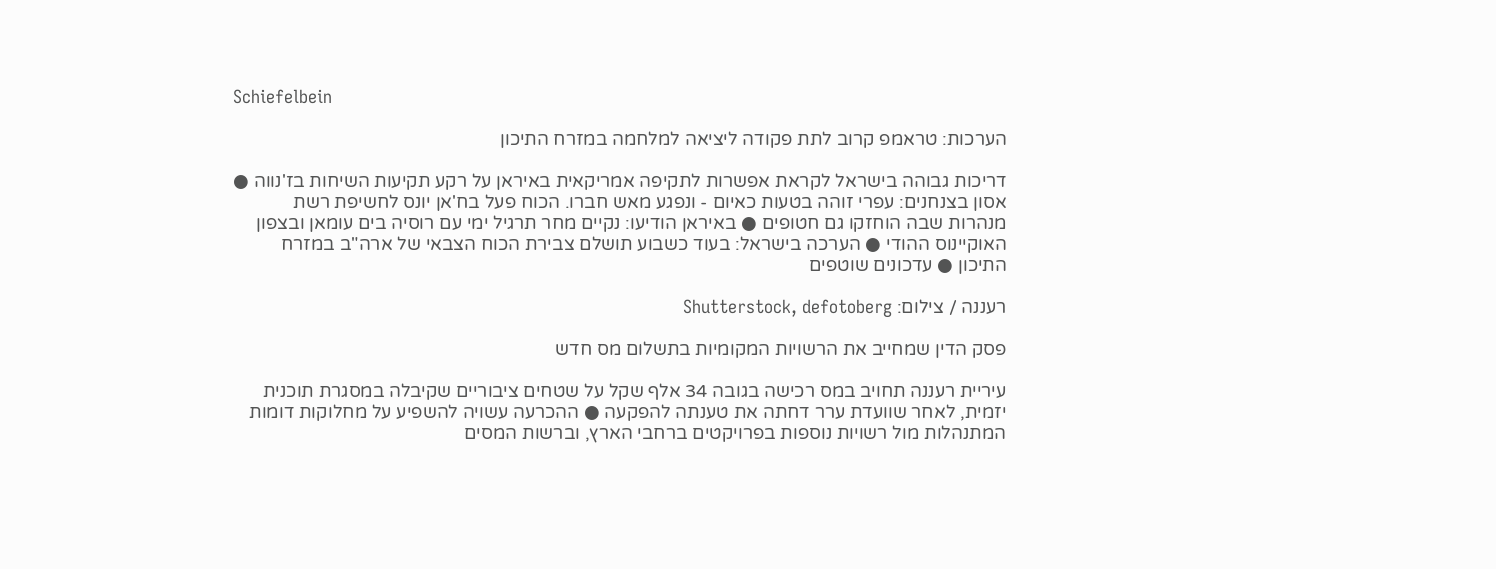Schiefelbein

הערכות: טראמפ קרוב לתת פקודה ליציאה למלחמה במזרח התיכון

דריכות גבוהה בישראל לקראת אפשרות לתקיפה אמריקאית באיראן על רקע תקיעות השיחות בז'נווה ● אסון בצנחנים: עפרי זוהה בטעות כאיום - ונפגע מאש חברו. הכוח פעל בח'אן יונס לחשיפת רשת מנהרות שבה הוחזקו גם חטופים ● באיראן הודיעו: נקיים מחר תרגיל ימי עם רוסיה בים עומאן ובצפון האוקיינוס ההודי ● הערכה בישראל: בעוד כשבוע תושלם צבירת הכוח הצבאי של ארה"ב במזרח התיכון ● עדכונים שוטפים

רעננה / צילום: Shutterstock, defotoberg

פסק הדין שמחייב את הרשויות המקומיות בתשלום מס חדש

עיריית רעננה תחויב במס רכישה בגובה 34 אלף שקל על שטחים ציבוריים שקיבלה במסגרת תוכנית יזמית, לאחר שוועדת ערר דחתה את טענתה להפקעה ● ההכרעה עשויה להשפיע על מחלוקות דומות המתנהלות מול רשויות נוספות בפרויקטים ברחבי הארץ, וברשות המסים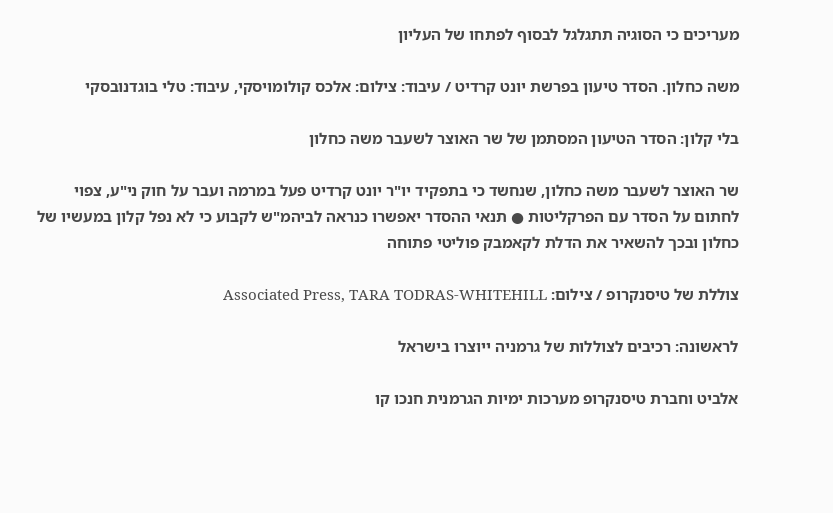מעריכים כי הסוגיה תתגלגל לבסוף לפתחו של העליון

משה כחלון. הסדר טיעון בפרשת יונט קרדיט / עיבוד: צילום: אלכס קולומויסקי, עיבוד: טלי בוגדנובסקי

בלי קלון: הסדר הטיעון המסתמן של שר האוצר לשעבר משה כחלון

שר האוצר לשעבר משה כחלון, שנחשד כי בתפקיד יו"ר יונט קרדיט פעל במרמה ועבר על חוק ני"ע, צפוי לחתום על הסדר עם הפרקליטות ● תנאי ההסדר יאפשרו כנראה לביהמ"ש לקבוע כי לא נפל קלון במעשיו של כחלון ובכך להשאיר את הדלת לקאמבק פוליטי פתוחה

צוללת של טיסנקרופ / צילום: Associated Press, TARA TODRAS-WHITEHILL

לראשונה: רכיבים לצוללות של גרמניה ייוצרו בישראל

אלביט וחברת טיסנקרופ מערכות ימיות הגרמנית חנכו קו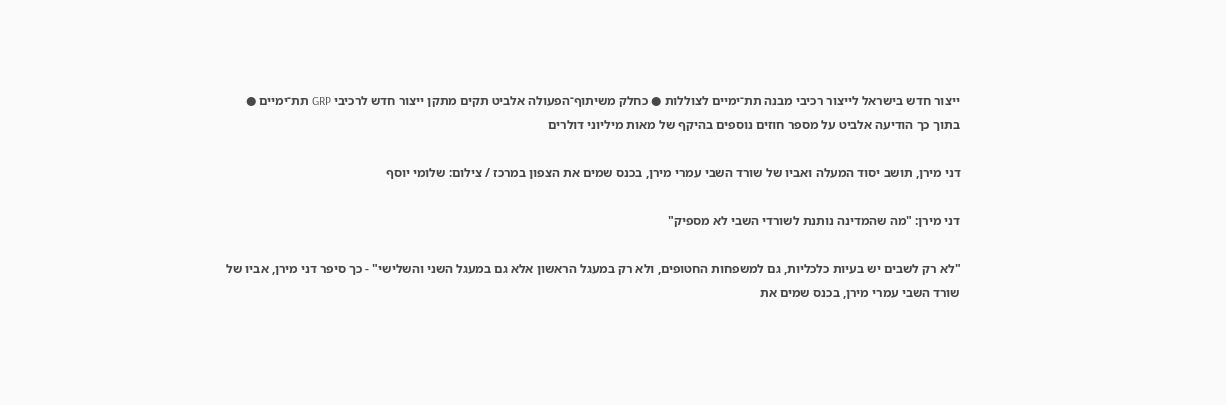ייצור חדש בישראל לייצור רכיבי מבנה תת־ימיים לצוללות ● כחלק משיתוף־הפעולה אלביט תקים מתקן ייצור חדש לרכיבי GRP תת־ימיים ● בתוך כך הודיעה אלביט על מספר חוזים נוספים בהיקף של מאות מיליוני דולרים

דני מירן, תושב יסוד המעלה ואביו של שורד השבי עמרי מירן, בכנס שמים את הצפון במרכז / צילום: שלומי יוסף

דני מירן: "מה שהמדינה נותנת לשורדי השבי לא מספיק"

"לא רק לשבים יש בעיות כלכליות, גם למשפחות החטופים, ולא רק במעגל הראשון אלא גם במעגל השני והשלישי" - כך סיפר דני מירן, אביו של שורד השבי עמרי מירן, בכנס שמים את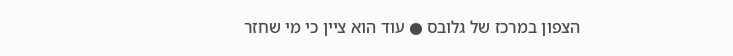הצפון במרכז של גלובס ● עוד הוא ציין כי מי שחזר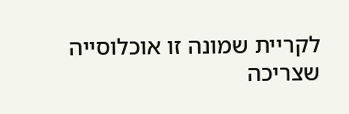לקריית שמונה זו אוכלוסייה שצריכה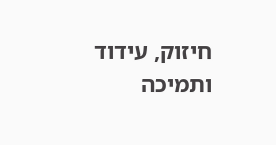חיזוק, עידוד ותמיכה